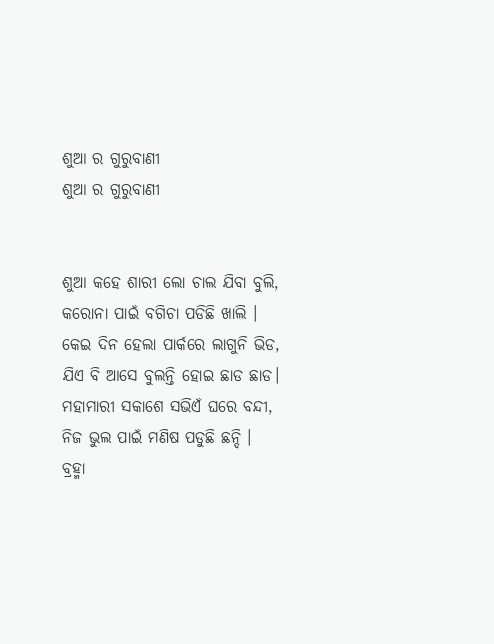ଶୁଆ ର ଗୁରୁବାଣୀ
ଶୁଆ ର ଗୁରୁବାଣୀ


ଶୁଆ କହେ ଶାରୀ ଲୋ ଚାଲ ଯିବା ବୁଲି,
କରୋନା ପାଇଁ ବଗିଚା ପଡିଛି ଖାଲି ।
କେଇ ଦିନ ହେଲା ପାର୍କରେ ଲାଗୁନି ଭିଡ,
ଯିଏ ବି ଆସେ ବୁଲନ୍ତି ହୋଇ ଛାଡ ଛାଡ।
ମହାମାରୀ ସକାଶେ ସଭିଏଁ ଘରେ ବନ୍ଦୀ,
ନିଜ ଭୁଲ ପାଇଁ ମଣିଷ ପଡୁଛି ଛନ୍ଦି ।
ବ୍ରହ୍ମା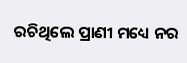ରଚିଥିଲେ ପ୍ରାଣୀ ମଧ୍ୟେ ନର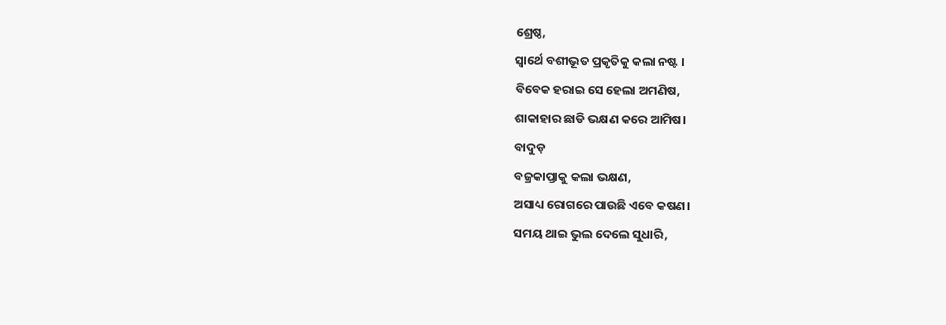ଶ୍ରେଷ୍ଠ,
ସ୍ୱାର୍ଥେ ବଶୀଭୂତ ପ୍ରକୃତିକୁ କଲା ନଷ୍ଟ ।
ବିବେକ ହରାଇ ସେ ହେଲା ଅମଣିଷ,
ଶାକାହାର ଛାଡି ଭକ୍ଷଣ କରେ ଆମିଷ।
ବାଦୁଡ଼
ବଜ୍ରକାପ୍ତାକୁ କଲା ଭକ୍ଷଣ,
ଅସାଧ୍ୟ ରୋଗରେ ପାଉଛି ଏବେ କଷଣ।
ସମୟ ଥାଇ ଭୁଲ ଦେଲେ ସୁଧାରି,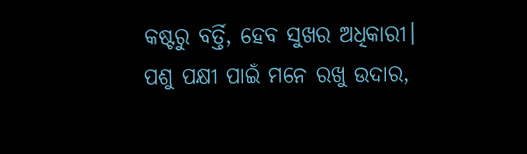କଷ୍ଟରୁ ବର୍ତ୍ତି, ହେବ ସୁଖର ଅଧିକାରୀ।
ପଶୁ ପକ୍ଷୀ ପାଇଁ ମନେ ରଖୁ ଉଦାର,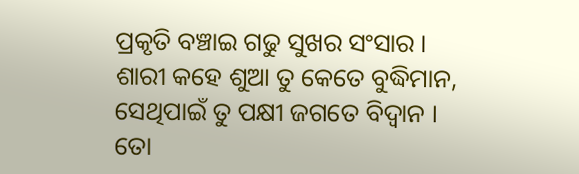ପ୍ରକୃତି ବଞ୍ଚାଇ ଗଢୁ ସୁଖର ସଂସାର ।
ଶାରୀ କହେ ଶୁଆ ତୁ କେତେ ବୁଦ୍ଧିମାନ,
ସେଥିପାଇଁ ତୁ ପକ୍ଷୀ ଜଗତେ ବିଦ୍ୱାନ ।
ତୋ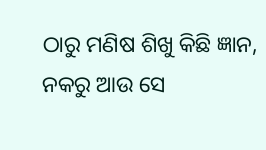ଠାରୁ ମଣିଷ ଶିଖୁ କିଛି ଜ୍ଞାନ,
ନକରୁ ଆଉ ସେ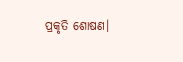ପ୍ରକୃତି ଶୋଷଣ।